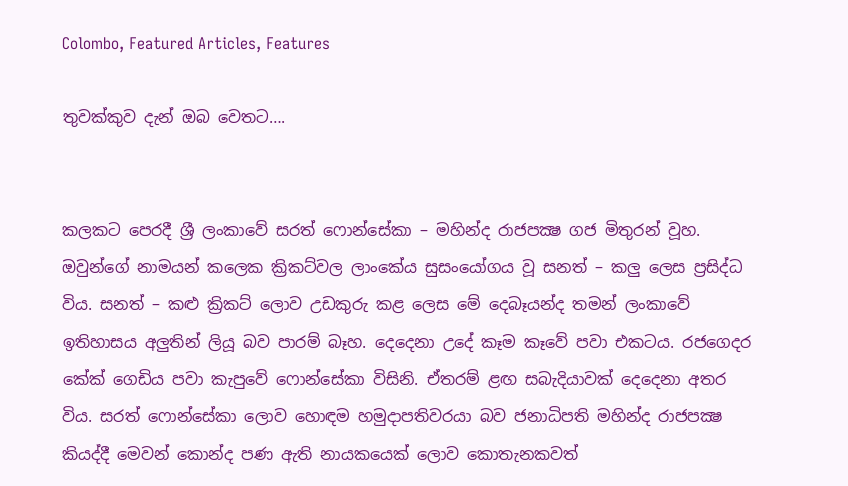Colombo, Featured Articles, Features

තුවක්කුව දැන් ඔබ වෙතට….


කලකට පෙරදී ශ්‍රී ලංකාවේ සරත් ෆොන්සේකා – මහින්ද රාජපක්‍ෂ ගජ මිතුරන් වූහ. ඔවුන්ගේ නාමයන් කලෙක ක්‍රිකට්වල ලාංකේය සුසංයෝගය වූ සනත් – කලු ලෙස ප්‍රසිද්ධ විය. සනත් – කළු ක්‍රිකට් ලොව උඩකුරු කළ ලෙස මේ දෙබෑයන්ද තමන් ලංකාවේ ඉතිහාසය අලුතින් ලියූ බව පාරම් බෑහ. දෙදෙනා උදේ කෑම කෑවේ පවා එකටය. රජගෙදර කේක් ගෙඩිය පවා කැපුවේ ෆොන්සේකා විසිනි. ඒතරම් ළඟ සබැදියාවක් දෙදෙනා අතර විය. සරත් ෆොන්සේකා ලොව හොඳම හමුදාපතිවරයා බව ජනාධිපති මහින්ද රාජපක්‍ෂ කියද්දී මෙවන් කොන්ද පණ ඇති නායකයෙක් ලොව කොතැනකවත්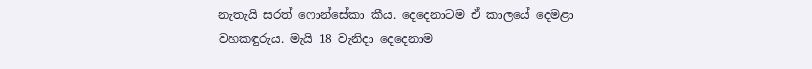නැතැයි සරත් ෆොන්සේකා කීය. දෙදෙනාටම ඒ කාලයේ දෙමළා වහකඳුරුය. මැයි 18 වැනිදා දෙදෙනාම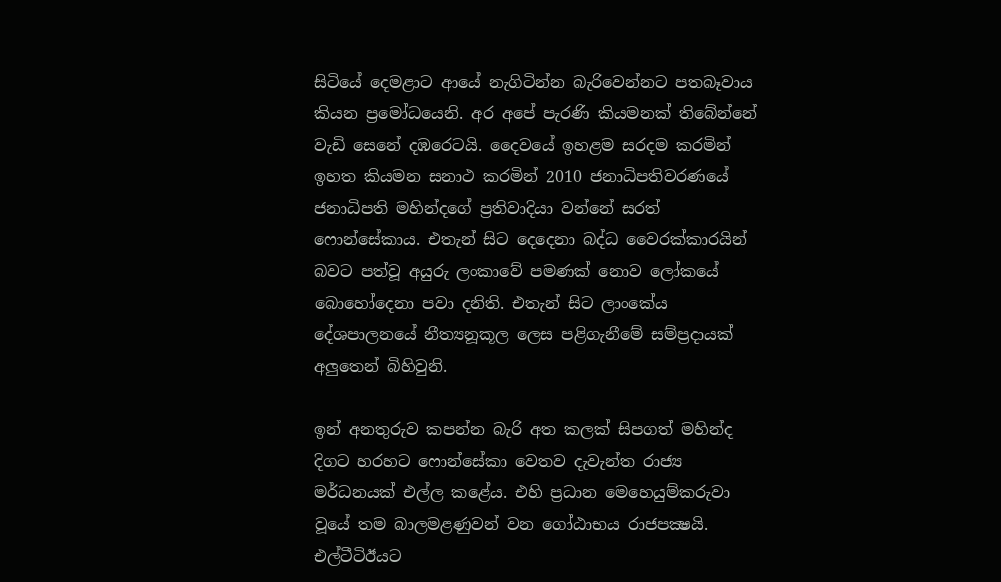සිටියේ දෙමළාට ආයේ නැගිටින්න බැරිවෙන්නට පතබෑවාය කියන ප්‍රමෝධයෙනි. අර අපේ පැරණි කියමනක් තිබේන්නේ වැඩි සෙනේ දඹරෙටයි. දෛවයේ ඉහළම සරදම කරමින් ඉහත කියමන සනාථ කරමින් 2010 ජනාධිපතිවරණයේ ජනාධිපති මහින්දගේ ප්‍රතිවාදියා වන්නේ සරත් ෆොන්සේකාය. එතැන් සිට දෙදෙනා බද්ධ වෛරක්කාරයින් බවට පත්වූ අයුරු ලංකාවේ පමණක් නොව ලෝකයේ බොහෝදෙනා පවා දනිති. එතැන් සිට ලාංකේය දේශපාලනයේ නීත්‍යනූකූල ලෙස පළිගැනීමේ සම්ප්‍රදායක් අලුතෙන් බිහිවුනි.

ඉන් අනතුරුව කපන්න බැරි අත කලක් සිපගත් මහින්ද දිගට හරහට ෆොන්සේකා වෙතව දැවැන්ත රාජ්‍ය මර්ධනයක් එල්ල කළේය. එහි ප්‍රධාන මෙහෙයුම්කරුවා වූයේ තම බාලමළණුවන් වන ගෝඨාභය රාජපක්‍ෂයි. එල්ටීටිඊයට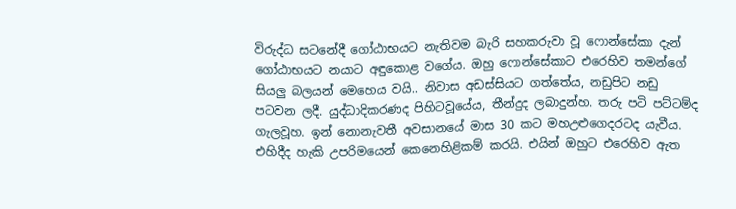විරුද්ධ සටනේදී ගෝඨාභයට නැතිවම බැරි සහකරුවා වූ ෆොන්සේකා දැන් ගෝඨාභයට නයාට අඳුකොළ වගේය. ඔහු ෆොන්සේකාට එරෙහිව තමන්ගේ සියලු බලයන් මෙහෙය වයි.. නිවාස අඩස්සියට ගත්තේය, නඩුපිට නඩු පටවන ලදී. යුද්ධාදිකරණද පිහිටවූයේය, තීන්දුද ලබාදුන්හ. තරු පටි පට්ටම්ද ගැලවූහ. ඉන් නොනැවතී අවසානයේ මාස 30 කට මහඋළුගෙදරටද යැවීය. එහිදීද හැකි උපරිමයෙන් කෙනෙහිළිකම් කරයි. එයින් ඔහුට එරෙහිව ඇත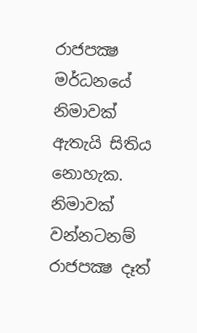රාජපක්‍ෂ මර්ධනයේ නිමාවක් ඇතැයි සිතිය නොහැක. නිමාවක් වන්නටනම් රාජපක්‍ෂ දෑත්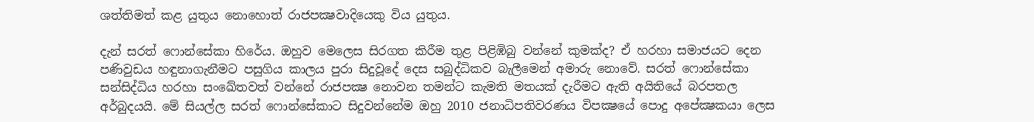ශත්තිමත් කළ යුතුය නොහොත් රාජපක්‍ෂවාදියෙකු විය යුතුය.

දැන් සරත් ෆොන්සේකා හිරේය. ඔහුව මෙලෙස සිරගත කිරීම තුළ පිළිඹිබු වන්නේ කුමක්ද? ඒ හරහා සමාජයට දෙන පණිවුඩය හඳුනාගැනීමට පසුගිය කාලය පුරා සිදුවූදේ දෙස සබුද්ධිකව බැලීමෙන් අමාරු නොවේ. සරත් ෆොන්සේකා සන්සිද්ධිය හරහා සංඛේතවත් වන්නේ රාජපක්‍ෂ නොවන තමන්ට කැමති මතයක් දැරීමට ඇති අයිතියේ බරපතල අර්බුදයයි. මේ සියල්ල සරත් ෆොන්සේකාට සිදුවන්නේම ඔහු 2010 ජනාධිපතිවරණය විපක්‍ෂයේ පොදු අපේක්‍ෂකයා ලෙස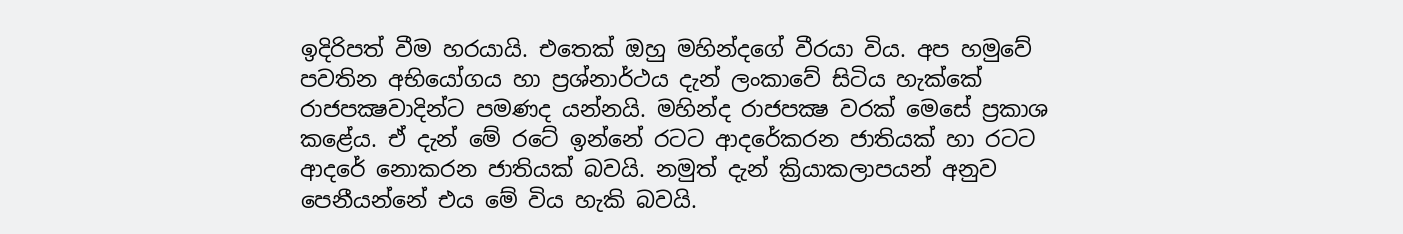ඉදිරිපත් වීම හරයායි. එතෙක් ඔහු මහින්දගේ වීරයා විය. අප හමුවේ පවතින අභියෝගය හා ප්‍රශ්නාර්ථය දැන් ලංකාවේ සිටිය හැක්කේ රාජපක්‍ෂවාදින්ට පමණද යන්නයි. මහින්ද රාජපක්‍ෂ වරක් මෙසේ ප්‍රකාශ කළේය. ඒ දැන් මේ රටේ ඉන්නේ රටට ආදරේකරන ජාතියක් හා රටට ආදරේ නොකරන ජාතියක් බවයි. නමුත් දැන් ක්‍රියාකලාපයන් අනුව පෙනීයන්නේ එය මේ විය හැකි බවයි.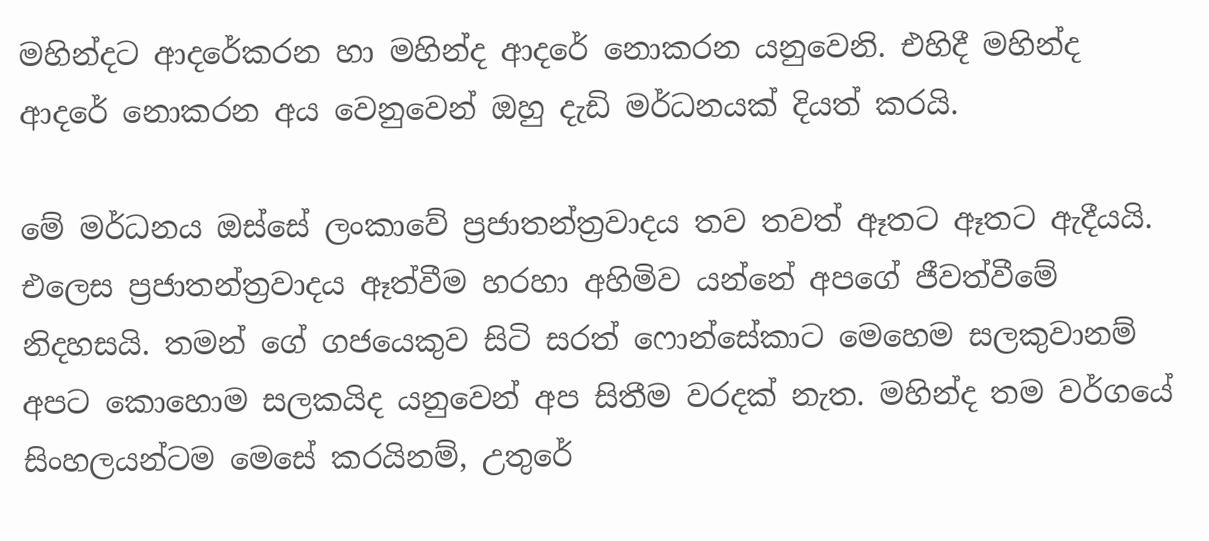මහින්දට ආදරේකරන හා මහින්ද ආදරේ නොකරන යනුවෙනි. එහිදී මහින්ද ආදරේ නොකරන අය වෙනුවෙන් ඔහු දැඩි මර්ධනයක් දියත් කරයි.

මේ මර්ධනය ඔස්සේ ලංකාවේ ප්‍රජාතන්ත්‍රවාදය තව තවත් ඈතට ඈතට ඇදීයයි. එලෙස ප්‍රජාතන්ත්‍රවාදය ඈත්වීම හරහා අහිමිව යන්නේ අපගේ ජීවත්වීමේ නිදහසයි. තමන් ගේ ගජයෙකුව සිටි සරත් ෆොන්සේකාට මෙහෙම සලකුවානම් අපට කොහොම සලකයිද යනුවෙන් අප සිතීම වරදක් නැත. මහින්ද තම වර්ගයේ සිංහලයන්ටම මෙසේ කරයිනම්, උතුරේ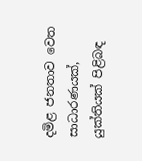දමිළ ජනතාව වෙත සාධාරණයක්, යුක්තියක් පිළිබඳ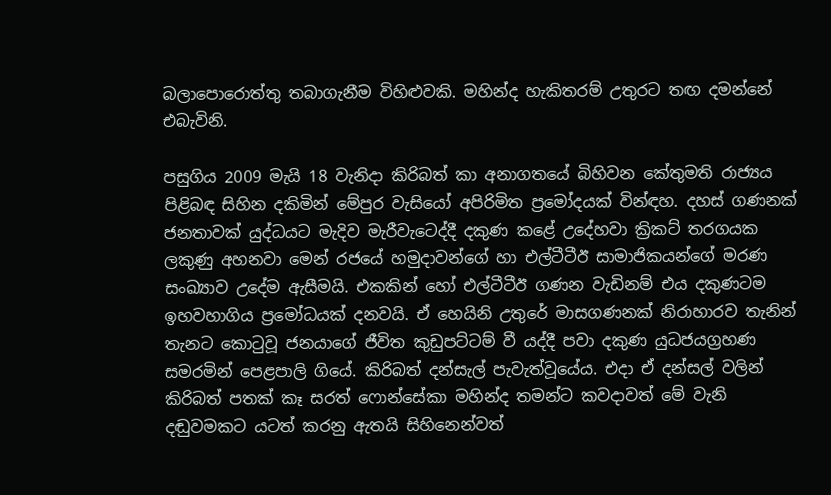බලාපොරොත්තු තබාගැනීම විහිළුවකි. මහින්ද හැකිතරම් උතුරට තඟ දමන්නේ එබැවිනි.

පසුගිය 2009 මැයි 18 වැනිදා කිරිබත් කා අනාගතයේ බිහිවන කේතුමති රාජ්‍යය පිළිබඳ සිහින දකිමින් මේපුර වැසියෝ අපිරිමිත ප්‍රමෝදයක් වින්ඳහ. දහස් ගණනක් ජනතාවක් යුද්ධයට මැදිව මැරීවැටෙද්දී දකුණ කළේ උදේහවා ක්‍රිකට් තරගයක ලකුණු අහනවා මෙන් රජයේ හමුදාවන්ගේ හා එල්ටීටීඊ සාමාජිකයන්ගේ මරණ සංඛ්‍යාව උදේම ඇසීමයි. එකකින් හෝ එල්ටීටීඊ ගණන වැඩිනම් එය දකුණටම ඉහවහාගිය ප්‍රමෝධයක් දනවයි. ඒ හෙයිනි උතුරේ මාසගණනක් නිරාහාරව තැනින් තැනට කොටුවූ ජනයාගේ ජීවිත කුඩුපට්ටම් වී යද්දී පවා දකුණ යුධජයග්‍රහණ සමරමින් පෙළපාලි ගියේ. කිරිබත් දන්සැල් පැවැත්වූයේය. එදා ඒ දන්සල් වලින් කිරිබත් පතක් කෑ සරත් ෆොන්සේකා මහින්ද තමන්ට කවදාවත් මේ වැනි දඬුවමකට යටත් කරනු ඇතයි සිහිනෙන්වත්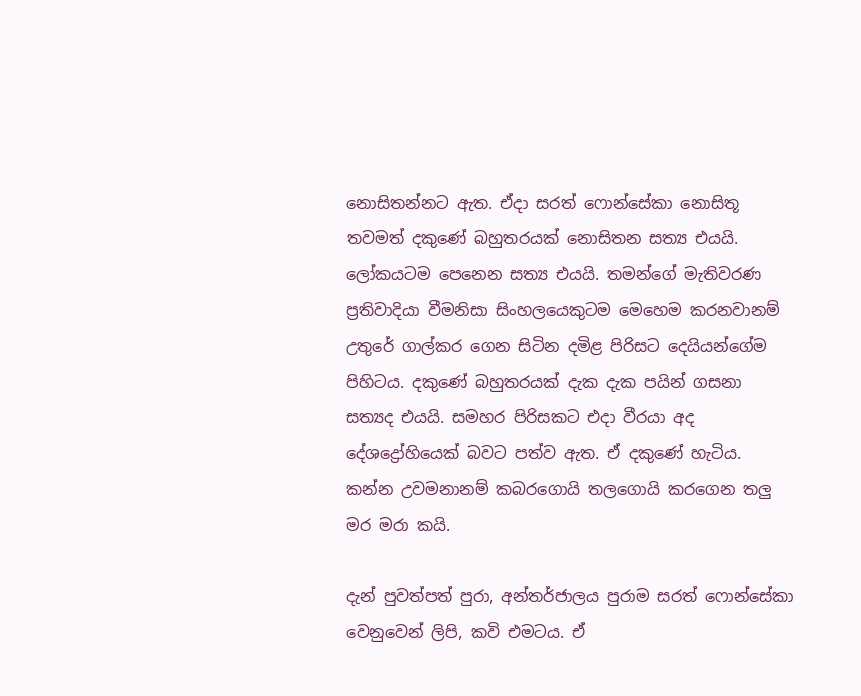නොසිතන්නට ඇත. ඒදා සරත් ෆොන්සේකා නොසිතූ තවමත් දකුණේ බහුතරයක් නොසිතන සත්‍ය එයයි. ලෝකයටම පෙනෙන සත්‍ය එයයි. තමන්ගේ මැතිවරණ ප්‍රතිවාදියා වීමනිසා සිංහලයෙකුටම මෙහෙම කරනවානම් උතුරේ ගාල්කර ගෙන සිටින දමිළ පිරිසට දෙයියන්ගේම පිහිටය. දකුණේ බහුතරයක් දැක දැක පයින් ගසනා සත්‍යද එයයි. සමහර පිරිසකට එදා වීරයා අද දේශද්‍රෝහියෙක් බවට පත්ව ඇත. ඒ දකුණේ හැටිය. කන්න උවමනානම් කබරගොයි තලගොයි කරගෙන තලු මර මරා කයි.

දැන් පුවත්පත් පුරා, අන්තර්ජාලය පුරාම සරත් ෆොන්සේකා වෙනුවෙන් ලිපි, කවි එමටය. ඒ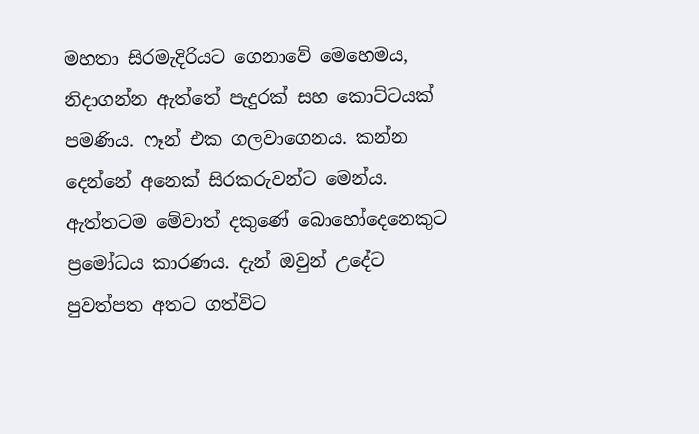මහතා සිරමැදිරියට ගෙනාවේ මෙහෙමය, නිදාගන්න ඇත්තේ පැදුරක් සහ කොට්ටයක් පමණිය. ෆෑන් එක ගලවාගෙනය. කන්න දෙන්නේ අනෙක් සිරකරුවන්ට මෙන්ය. ඇත්තටම මේවාත් දකුණේ බොහෝදෙනෙකුට ප්‍රමෝධය කාරණය. දැන් ඔවුන් උදේට පුවත්පත අතට ගත්විට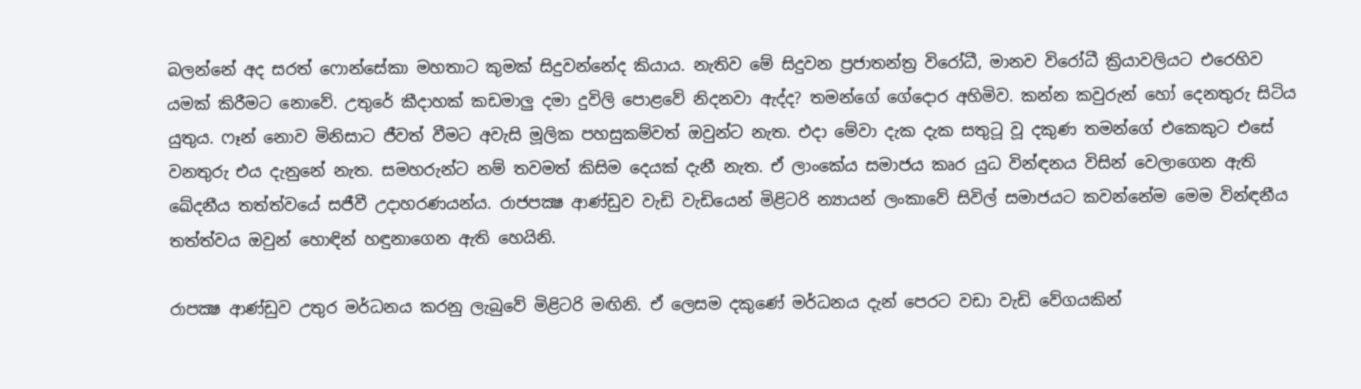බලන්නේ අද සරත් ෆොන්සේකා මහතාට කුමක් සිදුවන්නේද කියාය. නැතිව මේ සිදුවන ප්‍රජාතන්ත්‍ර විරෝධී, මානව විරෝධී ක්‍රියාවලියට එරෙහිව යමක් කිරීමට නොවේ. උතුරේ කීදාහක් කඩමාලු දමා දුවිලි පොළවේ නිදනවා ඇද්ද? තමන්ගේ ගේදොර අහිමිව. කන්න කවුරුන් හෝ දෙනතුරු සිටිය යුතුය. ෆෑන් නොව මිනිසාට ජීවත් වීමට අවැසි මූලික පහසුකම්වත් ඔවුන්ට නැත. එදා මේවා දැක දැක සතුටූ වූ දකුණ තමන්ගේ එකෙකුට එසේ වනතුරු එය දැනුනේ නැත. සමහරුන්ට නම් තවමත් කිසිම දෙයක් දැනී නැත. ඒ ලාංකේය සමාජය කෘර යුධ වින්ඳනය විසින් වෙලාගෙන ඇති ඛේදනීය තත්ත්වයේ සජීවී උදාහරණයන්ය. රාජපක්‍ෂ ආණ්ඩුව වැඩි වැඩියෙන් මිළිටරි න්‍යායන් ලංකාවේ සිවිල් සමාජයට කවන්නේම මෙම වින්ඳනීය තත්ත්වය ඔවුන් හොඳින් හඳුනාගෙන ඇති හෙයිනි.

රාපක්‍ෂ ආණ්ඩුව උතුර මර්ධනය කරනු ලැබුවේ මිළිටරි මඟිනි. ඒ ලෙසම දකුණේ මර්ධනය දැන් පෙරට වඩා වැඩි වේගයකින්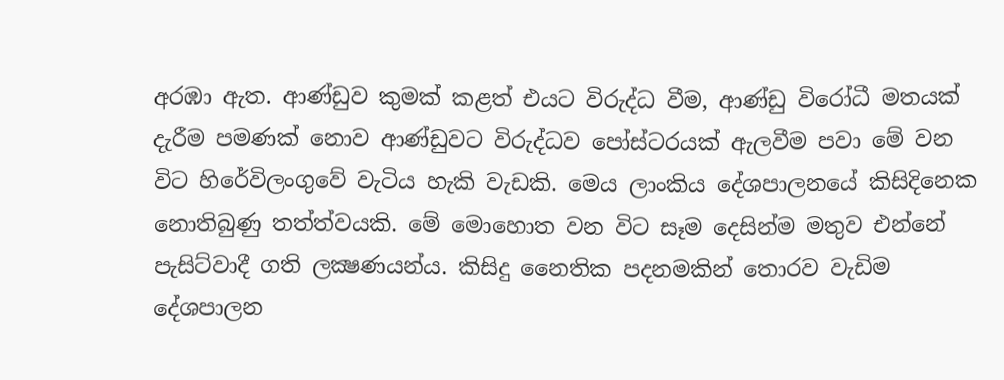අරඹා ඇත. ආණ්ඩුව කුමක් කළත් එයට විරුද්ධ වීම, ආණ්ඩු විරෝධී මතයක් දැරීම පමණක් නොව ආණ්ඩුවට විරුද්ධව පෝස්ටරයක් ඇලවීම පවා මේ වන විට හිරේවිලංගුවේ වැටිය හැකි වැඩකි. මෙය ලාංකිය දේශපාලනයේ කිසිදිනෙක නොතිබුණු තත්ත්වයකි. මේ මොහොත වන විට සෑම දෙසින්ම මතුව එන්නේ පැසිට්වාදී ගති ලක්‍ෂණයන්ය. කිසිදු නෛතික පදනමකින් තොරව වැඩිම දේශපාලන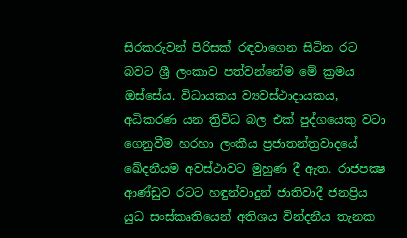සිරකරුවන් පිරිසක් රඳවාගෙන සිටින රට බවට ශ්‍රී ලංකාව පත්වන්නේම මේ ක්‍රමය ඔස්සේය. විධායකය ව්‍යවස්ථාදායකය, අධිකරණ යන ත්‍රිවිධ බල එක් පුද්ගයෙකු වටා ගෙනුවීම හරහා ලංකීය ප්‍රජාතන්ත්‍රවාදයේ ඛේදනීයම අවස්ථාවට මුහුණ දී ඇත. රාජපක්‍ෂ ආණ්ඩුව රටට හඳුන්වාදුන් ජාතිවාදී ජනප්‍රිය යුධ සංස්කෘතියෙන් අතිශය වින්දනීය තැනක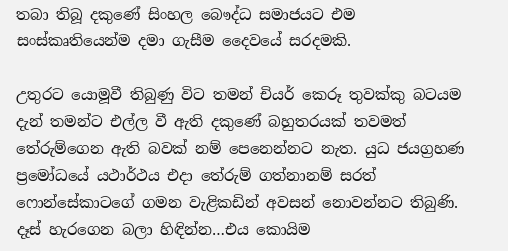තබා තිබූ දකුණේ සිංහල බෞද්ධ සමාජයට එම සංස්කෘතියෙන්ම දමා ගැසීම දෛවයේ සරදමකි.

උතුරට යොමූවී තිබුණු විට තමන් චියර් කෙරූ තුවක්කු බටයම දැන් තමන්ට එල්ල වී ඇති දකුණේ බහුතරයක් තවමත් තේරුම්ගෙන ඇති බවක් නම් පෙනෙන්නට නැත. යුධ ජයග්‍රහණ ප්‍රමෝධයේ යථාර්ථය එදා තේරුම් ගත්නානම් සරත් ෆොන්සේකාටගේ ගමන වැළිකඩින් අවසන් නොවන්නට තිබුණි. දෑස් හැරගෙන බලා හිඳින්න…එය කොයිම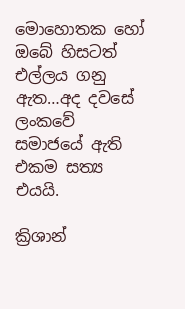මොහොතක හෝ ඔබේ හිසටත් එල්ලය ගනු ඇත…අද දවසේ ලංකවේ සමාජයේ ඇති එකම සත්‍ය එයයි.

ක්‍රිශාන්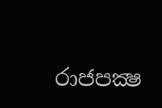රාජපක්‍ෂ